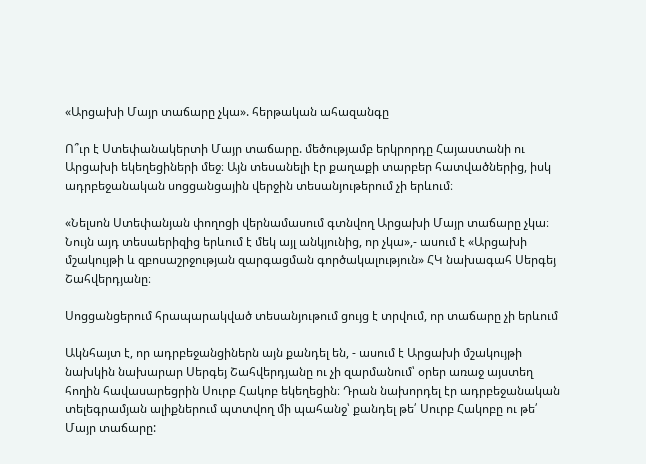«Արցախի Մայր տաճարը չկա». հերթական ահազանգը

Ո՞ւր է Ստեփանակերտի Մայր տաճարը. մեծությամբ երկրորդը Հայաստանի ու Արցախի եկեղեցիների մեջ։ Այն տեսանելի էր քաղաքի տարբեր հատվածներից, իսկ ադրբեջանական սոցցանցային վերջին տեսանյութերում չի երևում։

«Նելսոն Ստեփանյան փողոցի վերնամասում գտնվող Արցախի Մայր տաճարը չկա։ Նույն այդ տեսաերիզից երևում է մեկ այլ անկյունից, որ չկա»,- ասում է «Արցախի մշակույթի և զբոսաշրջության զարգացման գործակալություն» ՀԿ նախագահ Սերգեյ Շահվերդյանը։

Սոցցանցերում հրապարակված տեսանյութում ցույց է տրվում, որ տաճարը չի երևում

Ակնհայտ է, որ ադրբեջանցիներն այն քանդել են, - ասում է Արցախի մշակույթի նախկին նախարար Սերգեյ Շահվերդյանը ու չի զարմանում՝ օրեր առաջ այստեղ հողին հավասարեցրին Սուրբ Հակոբ եկեղեցին։ Դրան նախորդել էր ադրբեջանական տելեգրամյան ալիքներում պտտվող մի պահանջ՝ քանդել թե՛ Սուրբ Հակոբը ու թե՛ Մայր տաճարը: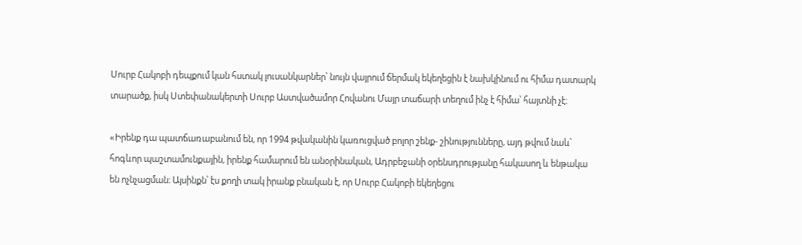Սուրբ Հակոբի դեպքում կան հստակ լուսանկարներ՝ նույն վայրում ճերմակ եկեղեցին է նախկինում ու հիմա դատարկ տարածք, իսկ Ստեփանակերտի Սուրբ Աստվածամոր Հովանու Մայր տաճարի տեղում ինչ է հիմա՝ հայտնի չէ։

«Իրենք դա պատճառաբանում են, որ 1994 թվականին կառուցված բոլոր շենք- շինությունները, այդ թվում նաև՝ հոգևոր պաշտամունքային, իրենք համարում են անօրինական, Ադրբեջանի օրենսդրությանը հակասող և ենթակա են ոչնչացման։ Այսինքն՝ էս քողի տակ իրանք բնական է, որ Սուրբ Հակոբի եկեղեցու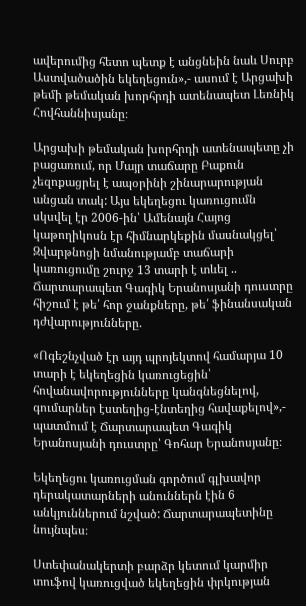ավերումից հետո պետք է անցնեին նաև Սուրբ Աստվածածին եկեղեցուն»,- ասում է Արցախի թեմի թեմական խորհրդի ատենապետ Լեռնիկ Հովհաննիսյանը։

Արցախի թեմական խորհրդի ատենապետը չի բացառում, որ Մայր տաճարը Բաքուն չեզոքացրել է ապօրինի շինարարության անցան տակ: Այս եկեղեցու կառուցումն սկսվել էր 2006-ին՝ Ամենայն Հայոց կաթողիկոսն էր հիմնարկեքին մասնակցել՝ Զվարթնոցի նմանությամբ տաճարի կառուցումը շուրջ 13 տարի է տևել .. Ճարտարապետ Գագիկ Երանոսյանի դուստրը հիշում է թե՛ հոր ջանքները, թե՛ ֆինանսական դժվարությունները.

«Ոգեշնչված էր այդ պրոյեկտով համարյա 10 տարի է եկեղեցին կառուցեցին՝ հովանավորությունները կանգնեցնելով, գումարներ էստեղից-էնտեղից հավաքելով»,- պատմում է Ճարտարապետ Գագիկ Երանոսյանի դուստրը՝ Գոհար Երանոսյանը։

Եկեղեցու կառուցման գործում գլխավոր դերակատարների անուններն էին 6 անկյուններում նշված: Ճարտարապետինը նույնպես։

Ստեփանակերտի բարձր կետում կարմիր տուֆով կառուցված եկեղեցին փրկության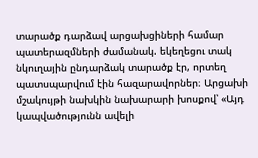տարածք դարձավ արցախցիների համար պատերազմների ժամանակ. եկեղեցու տակ նկուղային ընդարձակ տարածք էր, որտեղ պատսպարվում էին հազարավորներ։ Արցախի մշակույթի նախկին նախարարի խոսքով՝ «Այդ կապվածությունն ավելի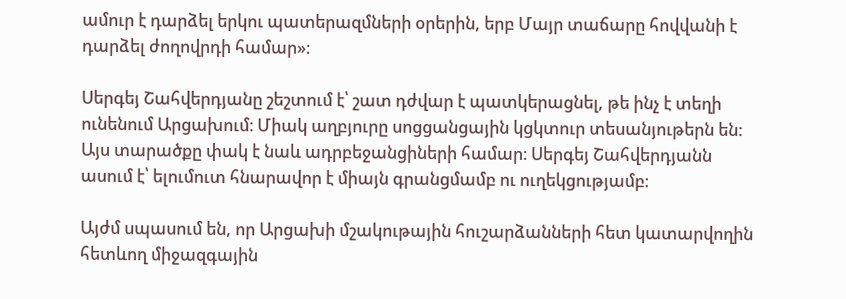ամուր է դարձել երկու պատերազմների օրերին, երբ Մայր տաճարը հովվանի է դարձել ժողովրդի համար»։

Սերգեյ Շահվերդյանը շեշտում է՝ շատ դժվար է պատկերացնել, թե ինչ է տեղի ունենում Արցախում։ Միակ աղբյուրը սոցցանցային կցկտուր տեսանյութերն են: Այս տարածքը փակ է նաև ադրբեջանցիների համար։ Սերգեյ Շահվերդյանն ասում է՝ ելումուտ հնարավոր է միայն գրանցմամբ ու ուղեկցությամբ։

Այժմ սպասում են, որ Արցախի մշակութային հուշարձանների հետ կատարվողին հետևող միջազգային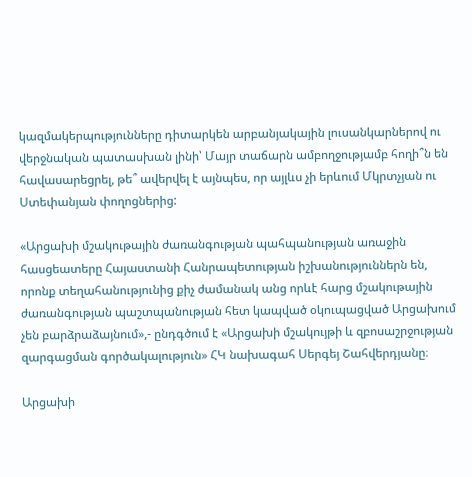կազմակերպությունները դիտարկեն արբանյակային լուսանկարներով ու վերջնական պատասխան լինի՝ Մայր տաճարն ամբողջությամբ հողի՞ն են հավասարեցրել, թե՞ ավերվել է այնպես, որ այլևս չի երևում Մկրտչյան ու Ստեփանյան փողոցներից:

«Արցախի մշակութային ժառանգության պահպանության առաջին հասցեատերը Հայաստանի Հանրապետության իշխանություններն են, որոնք տեղահանությունից քիչ ժամանակ անց որևէ հարց մշակութային ժառանգության պաշտպանության հետ կապված օկուպացված Արցախում չեն բարձրաձայնում»,- ընդգծում է «Արցախի մշակույթի և զբոսաշրջության զարգացման գործակալություն» ՀԿ նախագահ Սերգեյ Շահվերդյանը։

Արցախի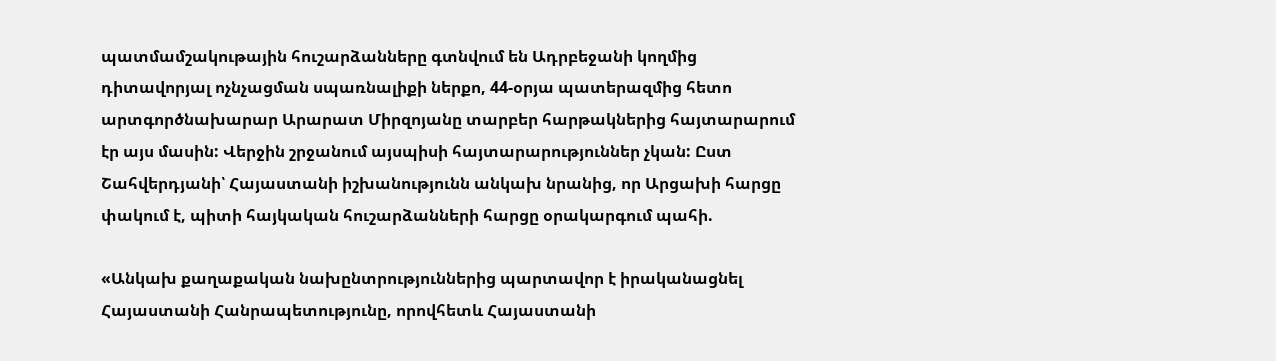պատմամշակութային հուշարձանները գտնվում են Ադրբեջանի կողմից դիտավորյալ ոչնչացման սպառնալիքի ներքո, 44-օրյա պատերազմից հետո արտգործնախարար Արարատ Միրզոյանը տարբեր հարթակներից հայտարարում էր այս մասին: Վերջին շրջանում այսպիսի հայտարարություններ չկան: Ըստ Շահվերդյանի՝ Հայաստանի իշխանությունն անկախ նրանից, որ Արցախի հարցը փակում է, պիտի հայկական հուշարձանների հարցը օրակարգում պահի.

«Անկախ քաղաքական նախընտրություններից պարտավոր է իրականացնել Հայաստանի Հանրապետությունը, որովհետև Հայաստանի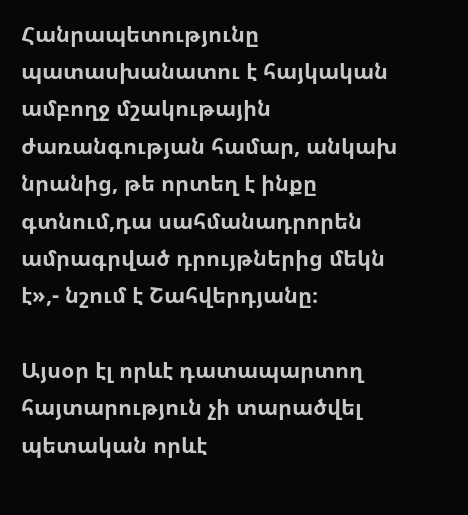Հանրապետությունը պատասխանատու է հայկական ամբողջ մշակութային ժառանգության համար, անկախ նրանից, թե որտեղ է ինքը գտնում,դա սահմանադրորեն ամրագրված դրույթներից մեկն է»,- նշում է Շահվերդյանը։

Այսօր էլ որևէ դատապարտող հայտարություն չի տարածվել պետական որևէ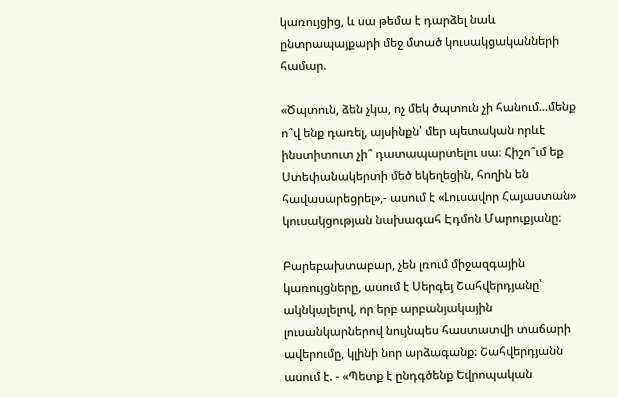կառույցից, և սա թեմա է դարձել նաև ընտրապայքարի մեջ մտած կուսակցականների համար.

«Ծպտուն, ձեն չկա, ոչ մեկ ծպտուն չի հանում...մենք ո՞վ ենք դառել, այսինքն՝ մեր պետական որևէ ինստիտուտ չի՞ դատապարտելու սա։ Հիշո՞ւմ եք Ստեփանակերտի մեծ եկեղեցին, հողին են հավասարեցրել»,- ասում է «Լուսավոր Հայաստան» կուսակցության նախագահ Էդմոն Մարուքյանը։

Բարեբախտաբար, չեն լռում միջազգային կառույցները, ասում է Սերգեյ Շահվերդյանը՝ ակնկալելով, որ երբ արբանյակային լուսանկարներով նույնպես հաստատվի տաճարի ավերումը, կլինի նոր արձագանք։ Շահվերդյանն ասում է. - «Պետք է ընդգծենք Եվրոպական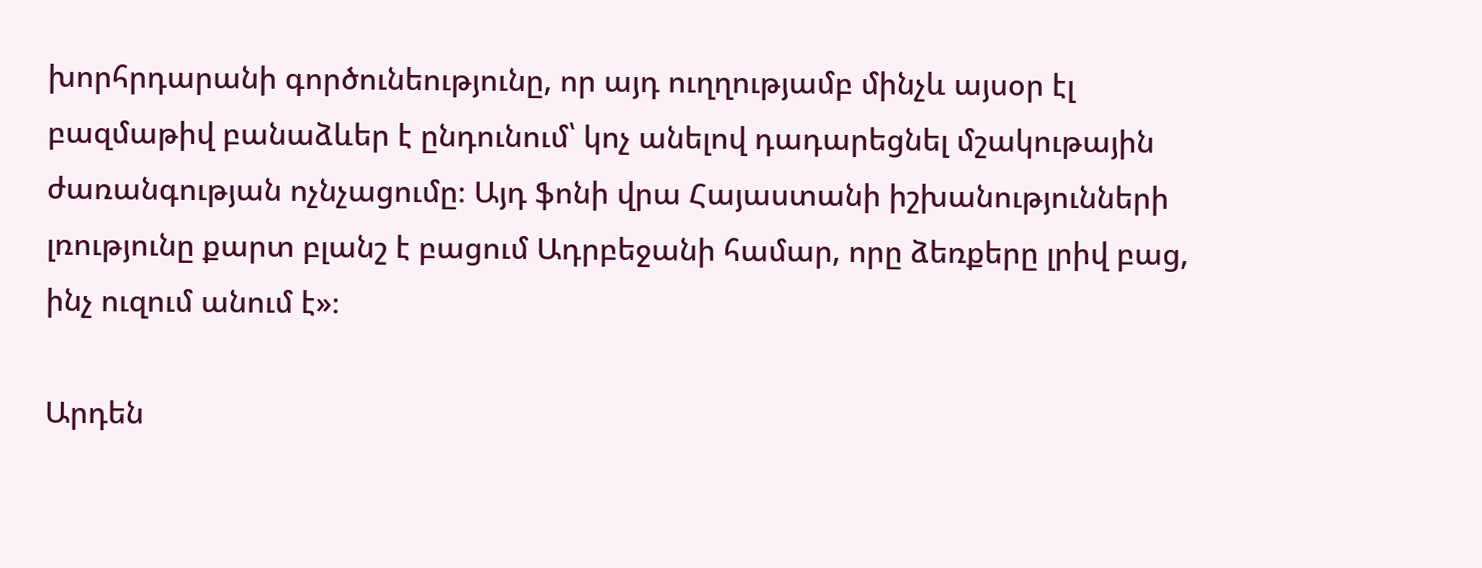խորհրդարանի գործունեությունը, որ այդ ուղղությամբ մինչև այսօր էլ բազմաթիվ բանաձևեր է ընդունում՝ կոչ անելով դադարեցնել մշակութային ժառանգության ոչնչացումը։ Այդ ֆոնի վրա Հայաստանի իշխանությունների լռությունը քարտ բլանշ է բացում Ադրբեջանի համար, որը ձեռքերը լրիվ բաց, ինչ ուզում անում է»։

Արդեն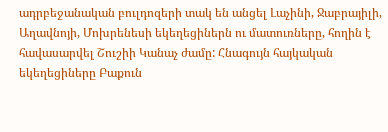ադրբեջանական բուլդոզերի տակ են անցել Լաչինի, Ջաբրայիլի, Աղավնոյի, Մոխրենեսի եկեղեցիներն ու մատուռները, հողին է հավասարվել Շուշիի Կանաչ ժամը: Հնագույն հայկական եկեղեցիները Բաքուն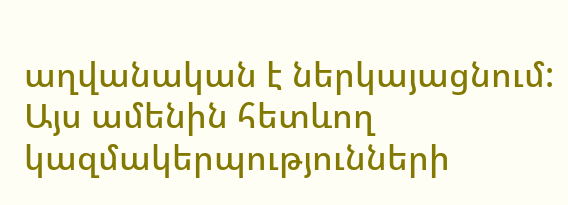աղվանական է ներկայացնում: Այս ամենին հետևող կազմակերպությունների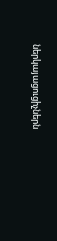ներկայացուցիչներն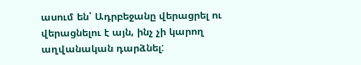ասում են՝ Ադրբեջանը վերացրել ու վերացնելու է այն, ինչ չի կարող աղվանական դարձնել: